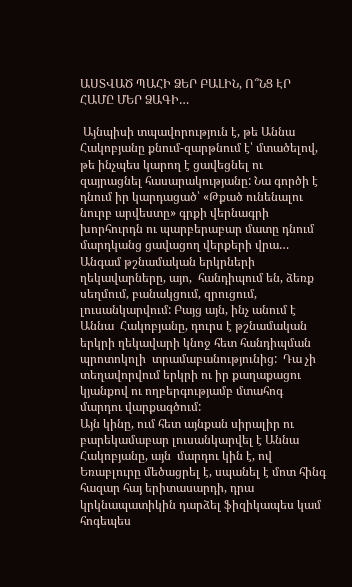ԱՍՏՎԱԾ ՊԱՀԻ ՁԵՐ ԲԱԼԻՆ, Ո՞ՆՑ ԷՐ ՀԱՄԸ ՄԵՐ ՁԱԳԻ…

 Այնպիսի տպավորություն է, թե Աննա Հակոբյանը քնում-զարթնում է՝ մտածելով, թե ինչպես կարող է ցավեցնել ու զայրացնել հասարակությանը: Նա գործի է դնում իր կարդացած՝ «Թքած ունենալու նուրբ արվեստը» գրքի վերնագրի խորհուրդն ու պարբերաբար մատը դնում մարդկանց ցավացող վերքերի վրա…
Անգամ թշնամական երկրների ղեկավարները, այո,  հանդիպում են, ձեռք սեղմում, բանակցում, զրուցում, լուսանկարվում: Բայց այն, ինչ անում է Աննա  Հակոբյանը, դուրս է թշնամական երկրի ղեկավարի կնոջ հետ հանդիպման պրոտոկոլի  տրամաբանությունից:  Դա չի տեղավորվում երկրի ու իր քաղաքացու կյանքով ու ողբերգությամբ մտահոգ մարդու վարքագծում:
Այն կինը, ում հետ այնքան սիրալիր ու բարեկամաբար լուսանկարվել է Աննա Հակոբյանը, այն  մարդու կին է, ով Եռաբլուրը մեծացրել է, սպանել է մոտ հինգ հազար հայ երիտասարդի, դրա կրկնապատիկին դարձել ֆիզիկապես կամ հոգեպես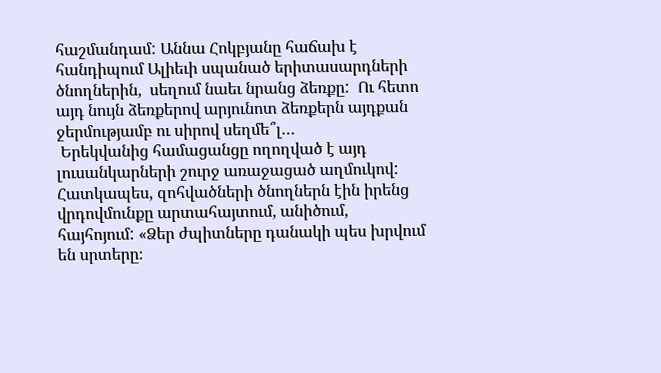հաշմանդամ: Աննա Հոկբյանը հաճախ է հանդիպում Ալիեւի սպանած երիտասարդների ծնողներին,  սեղում նաեւ նրանց ձեռքը:  Ու հետո այդ նույն ձեռքերով արյունոտ ձեռքերն այդքան ջերմությամբ ու սիրով սեղմե՞լ…
 Երեկվանից համացանցը ողողված է այդ լուսանկարների շուրջ առաջացած աղմուկով: Հատկապես, զոհվածների ծնողներն էին իրենց վրդովմունքը արտահայտում, անիծում, հայհոյում: «Ձեր ժպիտները դանակի պես խրվում են սրտերը։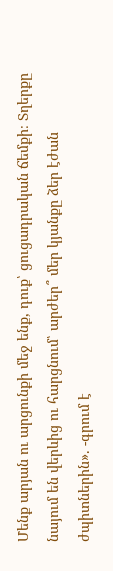Մենք արյան ու արցունքի մեջ ենք, դուք՝ ցուցադրական ճեմքի։ Տղերքը նայում են վերևից ու հարցնում՝ արժեր՞ մեր կյանքը ձեր էժան ժպիտներին». -գրում է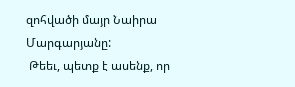զոհվածի մայր Նաիրա Մարգարյանը:
 Թեեւ, պետք է ասենք, որ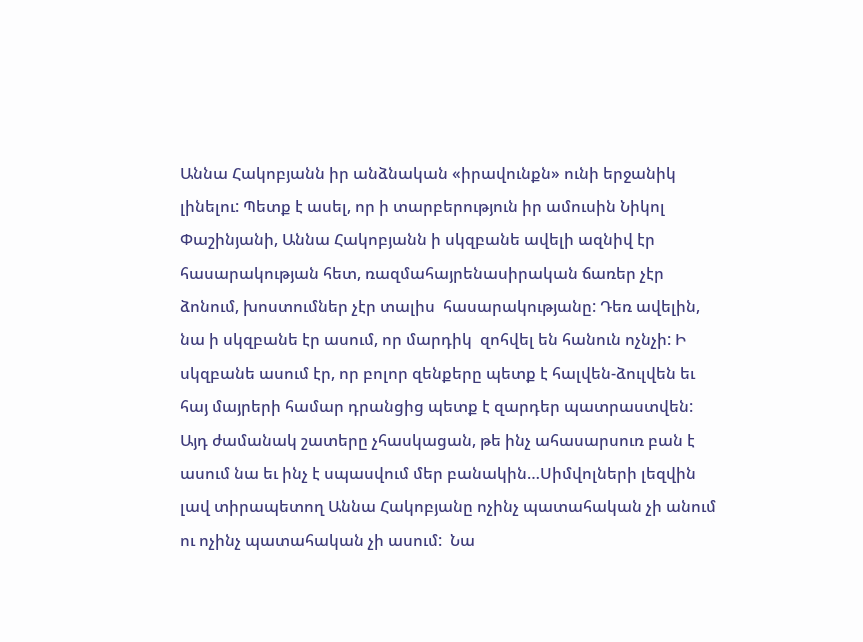Աննա Հակոբյանն իր անձնական «իրավունքն» ունի երջանիկ լինելու: Պետք է ասել, որ ի տարբերություն իր ամուսին Նիկոլ Փաշինյանի, Աննա Հակոբյանն ի սկզբանե ավելի ազնիվ էր հասարակության հետ, ռազմահայրենասիրական ճառեր չէր ձոնում, խոստումներ չէր տալիս  հասարակությանը: Դեռ ավելին, նա ի սկզբանե էր ասում, որ մարդիկ  զոհվել են հանուն ոչնչի: Ի սկզբանե ասում էր, որ բոլոր զենքերը պետք է հալվեն-ձուլվեն եւ հայ մայրերի համար դրանցից պետք է զարդեր պատրաստվեն: Այդ ժամանակ շատերը չհասկացան, թե ինչ ահասարսուռ բան է ասում նա եւ ինչ է սպասվում մեր բանակին…Սիմվոլների լեզվին լավ տիրապետող Աննա Հակոբյանը ոչինչ պատահական չի անում ու ոչինչ պատահական չի ասում:  Նա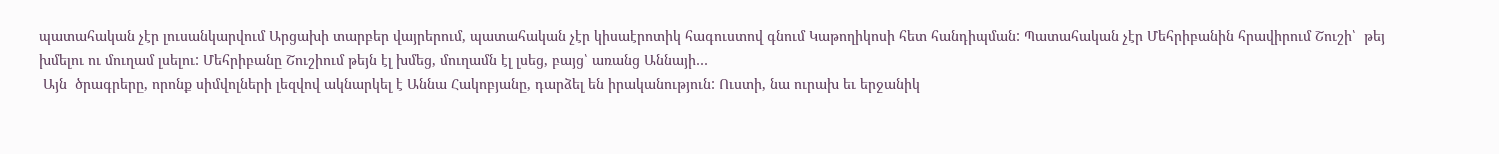պատահական չէր լուսանկարվում Արցախի տարբեր վայրերում, պատահական չէր կիսաէրոտիկ հագուստով գնում Կաթողիկոսի հետ հանդիպման: Պատահական չէր Մեհրիբանին հրավիրում Շուշի՝  թեյ խմելու ու մուղամ լսելու: Մեհրիբանը Շուշիում թեյն էլ խմեց, մուղամն էլ լսեց, բայց՝ առանց Աննայի…
 Այն  ծրագրերը, որոնք սիմվոլների լեզվով ակնարկել է Աննա Հակոբյանը, դարձել են իրականություն: Ուստի, նա ուրախ եւ երջանիկ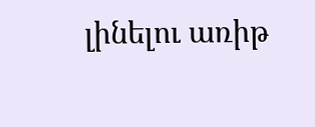լինելու առիթ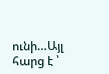ունի…Այլ հարց է ՝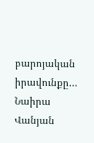բարոյական իրավունքը…
Նաիրա Վանյան